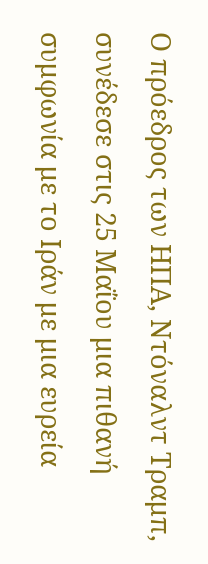Ο πρόεδρος των ΗΠΑ, Ντόναλντ Τραμπ, συνέδεσε στις 25 Μαΐου μια πιθανή συμφωνία με το Ιράν με μια ευρεία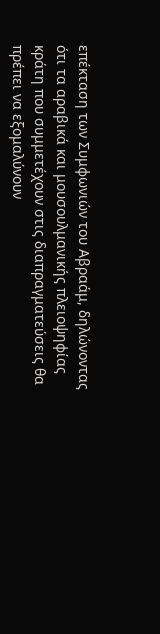επέκταση των Συμφωνιών του Αβραάμ, δηλώνοντας ότι τα αραβικά και μουσουλμανικής πλειοψηφίας κράτη που συμμετέχουν στις διαπραγματεύσεις θα πρέπει να εξομαλύνουν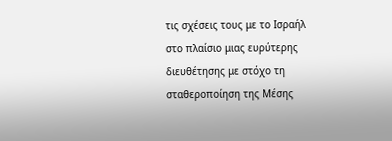τις σχέσεις τους με το Ισραήλ στο πλαίσιο μιας ευρύτερης διευθέτησης με στόχο τη σταθεροποίηση της Μέσης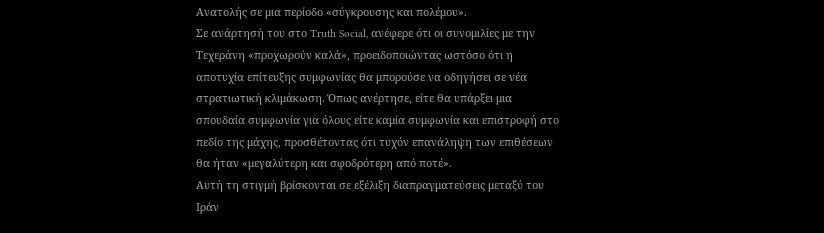Ανατολής σε μια περίοδο «σύγκρουσης και πολέμου».
Σε ανάρτησή του στο Truth Social, ανέφερε ότι οι συνομιλίες με την Τεχεράνη «προχωρούν καλά», προειδοποιώντας ωστόσο ότι η αποτυχία επίτευξης συμφωνίας θα μπορούσε να οδηγήσει σε νέα στρατιωτική κλιμάκωση. Όπως ανέρτησε, είτε θα υπάρξει μια σπουδαία συμφωνία για όλους είτε καμία συμφωνία και επιστροφή στο πεδίο της μάχης, προσθέτοντας ότι τυχόν επανάληψη των επιθέσεων θα ήταν «μεγαλύτερη και σφοδρότερη από ποτέ».
Αυτή τη στιγμή βρίσκονται σε εξέλιξη διαπραγματεύσεις μεταξύ του Ιράν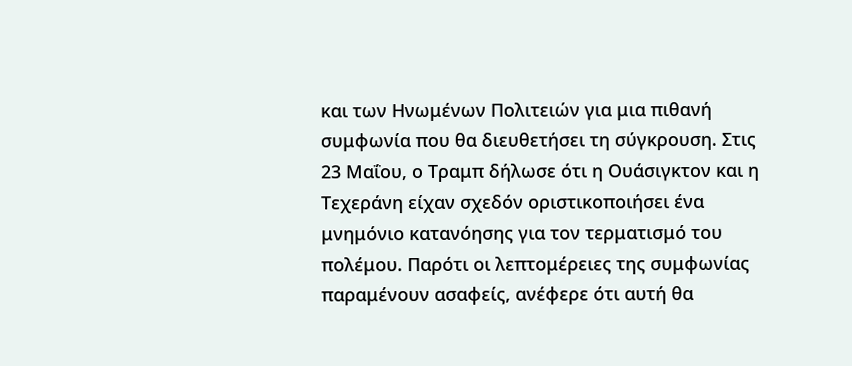και των Ηνωμένων Πολιτειών για μια πιθανή συμφωνία που θα διευθετήσει τη σύγκρουση. Στις 23 Μαΐου, ο Τραμπ δήλωσε ότι η Ουάσιγκτον και η Τεχεράνη είχαν σχεδόν οριστικοποιήσει ένα μνημόνιο κατανόησης για τον τερματισμό του πολέμου. Παρότι οι λεπτομέρειες της συμφωνίας παραμένουν ασαφείς, ανέφερε ότι αυτή θα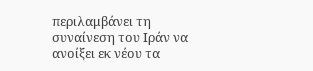περιλαμβάνει τη συναίνεση του Ιράν να ανοίξει εκ νέου τα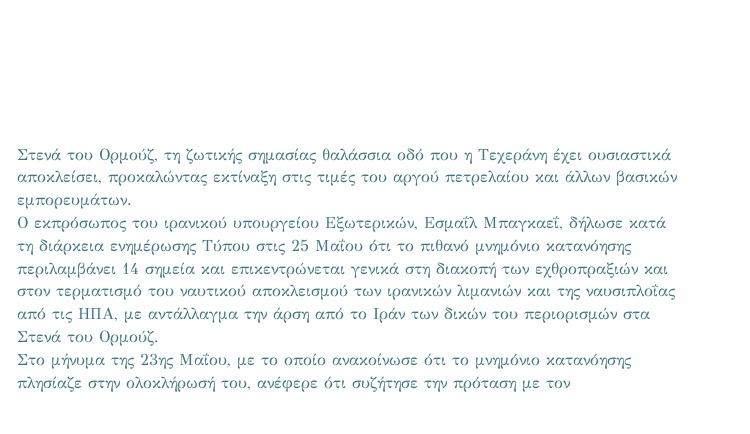Στενά του Ορμούζ, τη ζωτικής σημασίας θαλάσσια οδό που η Τεχεράνη έχει ουσιαστικά αποκλείσει, προκαλώντας εκτίναξη στις τιμές του αργού πετρελαίου και άλλων βασικών εμπορευμάτων.
Ο εκπρόσωπος του ιρανικού υπουργείου Εξωτερικών, Εσμαΐλ Μπαγκαεΐ, δήλωσε κατά τη διάρκεια ενημέρωσης Τύπου στις 25 Μαΐου ότι το πιθανό μνημόνιο κατανόησης περιλαμβάνει 14 σημεία και επικεντρώνεται γενικά στη διακοπή των εχθροπραξιών και στον τερματισμό του ναυτικού αποκλεισμού των ιρανικών λιμανιών και της ναυσιπλοΐας από τις ΗΠΑ, με αντάλλαγμα την άρση από το Ιράν των δικών του περιορισμών στα Στενά του Ορμούζ.
Στο μήνυμα της 23ης Μαΐου, με το οποίο ανακοίνωσε ότι το μνημόνιο κατανόησης πλησίαζε στην ολοκλήρωσή του, ανέφερε ότι συζήτησε την πρόταση με τον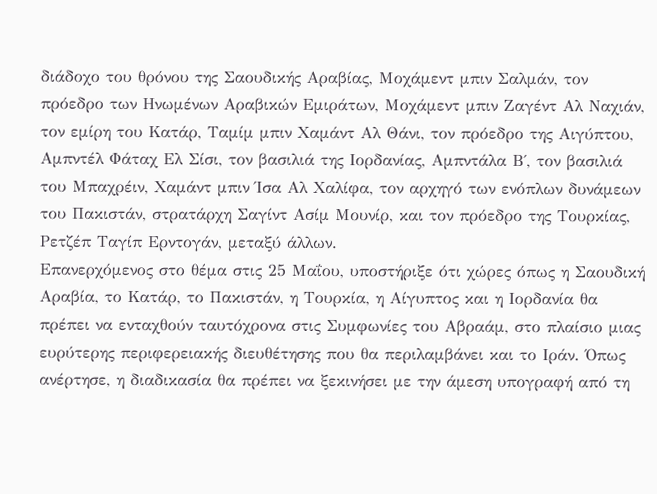διάδοχο του θρόνου της Σαουδικής Αραβίας, Μοχάμεντ μπιν Σαλμάν, τον πρόεδρο των Ηνωμένων Αραβικών Εμιράτων, Μοχάμεντ μπιν Ζαγέντ Αλ Ναχιάν, τον εμίρη του Κατάρ, Ταμίμ μπιν Χαμάντ Αλ Θάνι, τον πρόεδρο της Αιγύπτου, Αμπντέλ Φάταχ Ελ Σίσι, τον βασιλιά της Ιορδανίας, Αμπντάλα Β΄, τον βασιλιά του Μπαχρέιν, Χαμάντ μπιν Ίσα Αλ Χαλίφα, τον αρχηγό των ενόπλων δυνάμεων του Πακιστάν, στρατάρχη Σαγίντ Ασίμ Μουνίρ, και τον πρόεδρο της Τουρκίας, Ρετζέπ Ταγίπ Ερντογάν, μεταξύ άλλων.
Επανερχόμενος στο θέμα στις 25 Μαΐου, υποστήριξε ότι χώρες όπως η Σαουδική Αραβία, το Κατάρ, το Πακιστάν, η Τουρκία, η Αίγυπτος και η Ιορδανία θα πρέπει να ενταχθούν ταυτόχρονα στις Συμφωνίες του Αβραάμ, στο πλαίσιο μιας ευρύτερης περιφερειακής διευθέτησης που θα περιλαμβάνει και το Ιράν. Όπως ανέρτησε, η διαδικασία θα πρέπει να ξεκινήσει με την άμεση υπογραφή από τη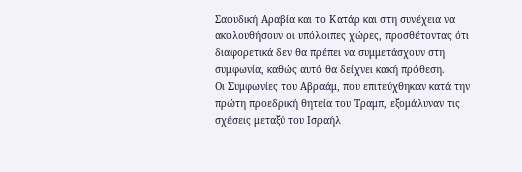Σαουδική Αραβία και το Κατάρ και στη συνέχεια να ακολουθήσουν οι υπόλοιπες χώρες, προσθέτοντας ότι διαφορετικά δεν θα πρέπει να συμμετάσχουν στη συμφωνία, καθώς αυτό θα δείχνει κακή πρόθεση.
Οι Συμφωνίες του Αβραάμ, που επιτεύχθηκαν κατά την πρώτη προεδρική θητεία του Τραμπ, εξομάλυναν τις σχέσεις μεταξύ του Ισραήλ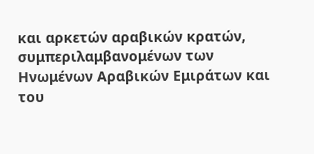και αρκετών αραβικών κρατών, συμπεριλαμβανομένων των Ηνωμένων Αραβικών Εμιράτων και του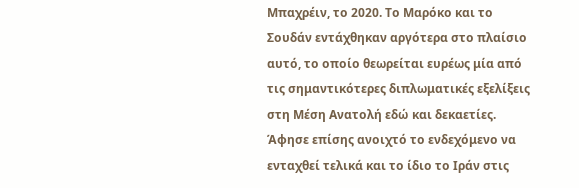Μπαχρέιν, το 2020. Το Μαρόκο και το Σουδάν εντάχθηκαν αργότερα στο πλαίσιο αυτό, το οποίο θεωρείται ευρέως μία από τις σημαντικότερες διπλωματικές εξελίξεις στη Μέση Ανατολή εδώ και δεκαετίες.
Άφησε επίσης ανοιχτό το ενδεχόμενο να ενταχθεί τελικά και το ίδιο το Ιράν στις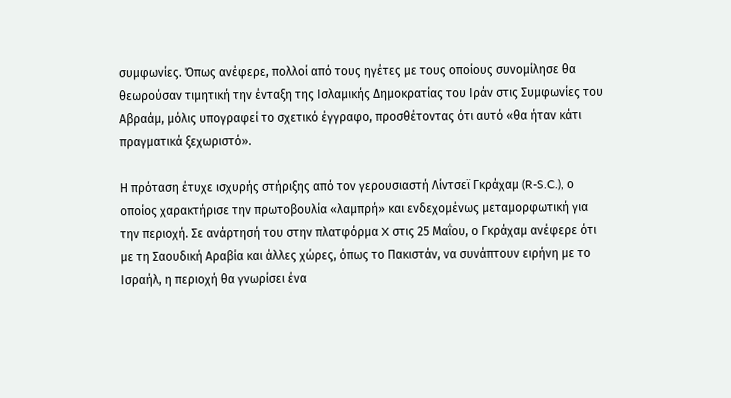συμφωνίες. Όπως ανέφερε, πολλοί από τους ηγέτες με τους οποίους συνομίλησε θα θεωρούσαν τιμητική την ένταξη της Ισλαμικής Δημοκρατίας του Ιράν στις Συμφωνίες του Αβραάμ, μόλις υπογραφεί το σχετικό έγγραφο, προσθέτοντας ότι αυτό «θα ήταν κάτι πραγματικά ξεχωριστό».

Η πρόταση έτυχε ισχυρής στήριξης από τον γερουσιαστή Λίντσεϊ Γκράχαμ (R-S.C.), ο οποίος χαρακτήρισε την πρωτοβουλία «λαμπρή» και ενδεχομένως μεταμορφωτική για την περιοχή. Σε ανάρτησή του στην πλατφόρμα X στις 25 Μαΐου, ο Γκράχαμ ανέφερε ότι με τη Σαουδική Αραβία και άλλες χώρες, όπως το Πακιστάν, να συνάπτουν ειρήνη με το Ισραήλ, η περιοχή θα γνωρίσει ένα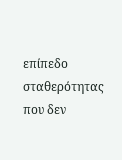επίπεδο σταθερότητας που δεν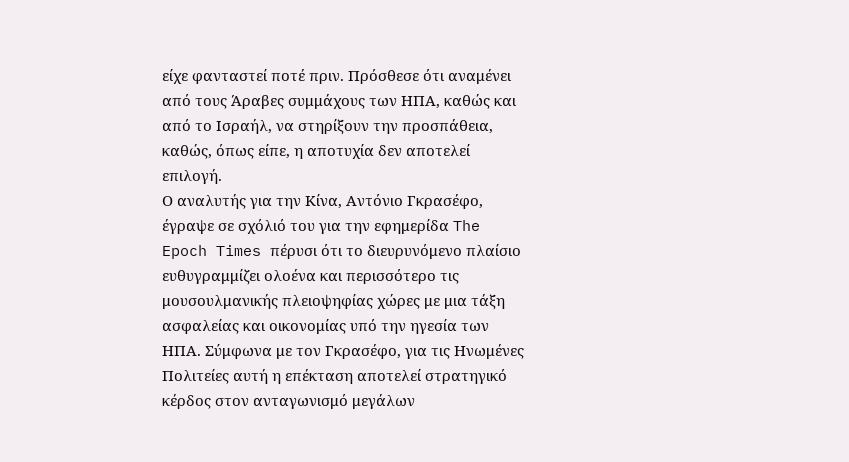είχε φανταστεί ποτέ πριν. Πρόσθεσε ότι αναμένει από τους Άραβες συμμάχους των ΗΠΑ, καθώς και από το Ισραήλ, να στηρίξουν την προσπάθεια, καθώς, όπως είπε, η αποτυχία δεν αποτελεί επιλογή.
Ο αναλυτής για την Κίνα, Αντόνιο Γκρασέφο, έγραψε σε σχόλιό του για την εφημερίδα The Epoch Times πέρυσι ότι το διευρυνόμενο πλαίσιο ευθυγραμμίζει ολοένα και περισσότερο τις μουσουλμανικής πλειοψηφίας χώρες με μια τάξη ασφαλείας και οικονομίας υπό την ηγεσία των ΗΠΑ. Σύμφωνα με τον Γκρασέφο, για τις Ηνωμένες Πολιτείες αυτή η επέκταση αποτελεί στρατηγικό κέρδος στον ανταγωνισμό μεγάλων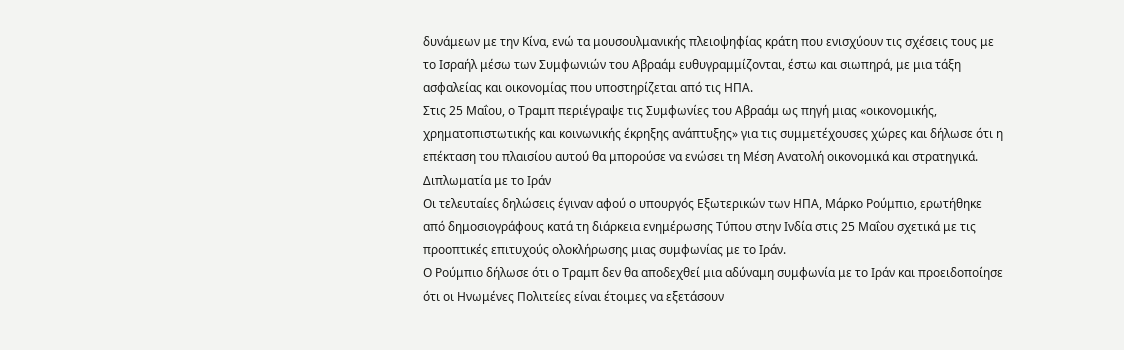δυνάμεων με την Κίνα, ενώ τα μουσουλμανικής πλειοψηφίας κράτη που ενισχύουν τις σχέσεις τους με το Ισραήλ μέσω των Συμφωνιών του Αβραάμ ευθυγραμμίζονται, έστω και σιωπηρά, με μια τάξη ασφαλείας και οικονομίας που υποστηρίζεται από τις ΗΠΑ.
Στις 25 Μαΐου, ο Τραμπ περιέγραψε τις Συμφωνίες του Αβραάμ ως πηγή μιας «οικονομικής, χρηματοπιστωτικής και κοινωνικής έκρηξης ανάπτυξης» για τις συμμετέχουσες χώρες και δήλωσε ότι η επέκταση του πλαισίου αυτού θα μπορούσε να ενώσει τη Μέση Ανατολή οικονομικά και στρατηγικά.
Διπλωματία με το Ιράν
Οι τελευταίες δηλώσεις έγιναν αφού ο υπουργός Εξωτερικών των ΗΠΑ, Μάρκο Ρούμπιο, ερωτήθηκε από δημοσιογράφους κατά τη διάρκεια ενημέρωσης Τύπου στην Ινδία στις 25 Μαΐου σχετικά με τις προοπτικές επιτυχούς ολοκλήρωσης μιας συμφωνίας με το Ιράν.
Ο Ρούμπιο δήλωσε ότι ο Τραμπ δεν θα αποδεχθεί μια αδύναμη συμφωνία με το Ιράν και προειδοποίησε ότι οι Ηνωμένες Πολιτείες είναι έτοιμες να εξετάσουν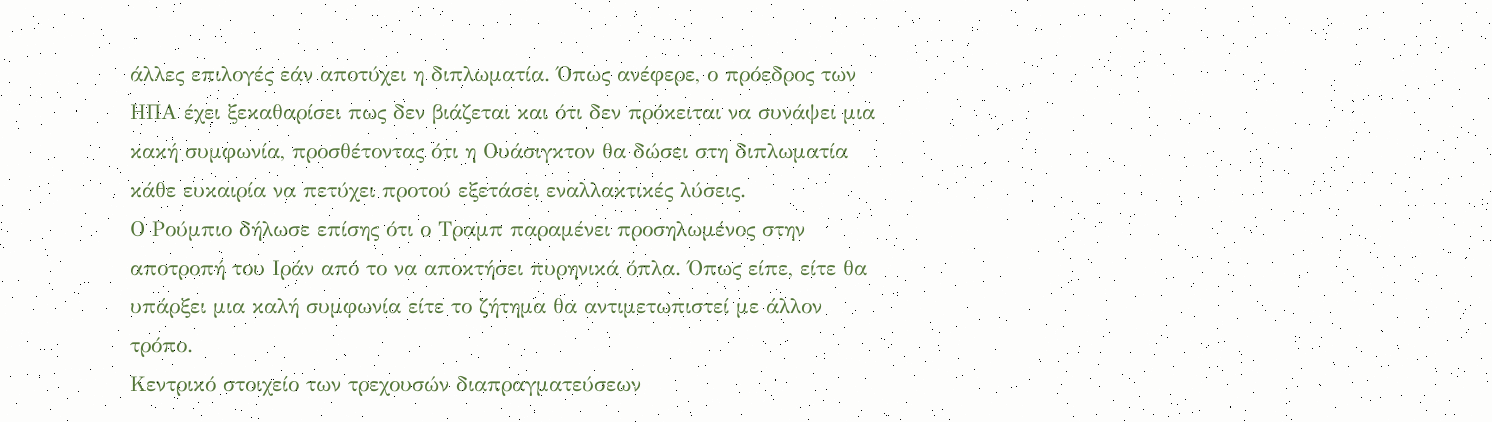άλλες επιλογές εάν αποτύχει η διπλωματία. Όπως ανέφερε, ο πρόεδρος των ΗΠΑ έχει ξεκαθαρίσει πως δεν βιάζεται και ότι δεν πρόκειται να συνάψει μια κακή συμφωνία, προσθέτοντας ότι η Ουάσιγκτον θα δώσει στη διπλωματία κάθε ευκαιρία να πετύχει προτού εξετάσει εναλλακτικές λύσεις.
Ο Ρούμπιο δήλωσε επίσης ότι ο Τραμπ παραμένει προσηλωμένος στην αποτροπή του Ιράν από το να αποκτήσει πυρηνικά όπλα. Όπως είπε, είτε θα υπάρξει μια καλή συμφωνία είτε το ζήτημα θα αντιμετωπιστεί με άλλον τρόπο.
Κεντρικό στοιχείο των τρεχουσών διαπραγματεύσεων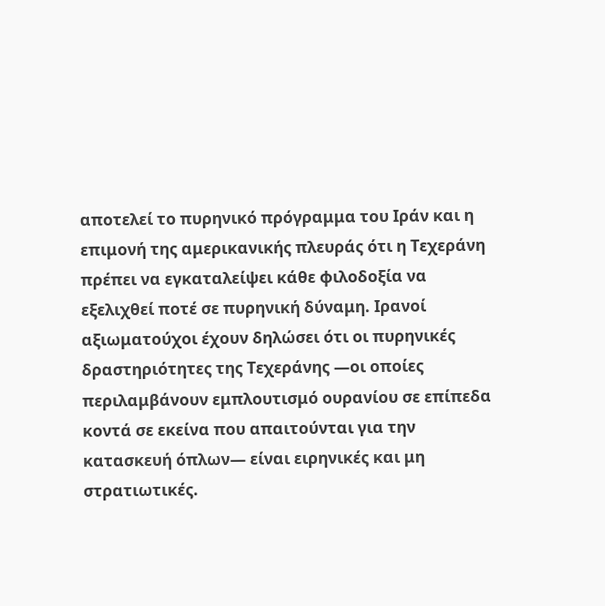αποτελεί το πυρηνικό πρόγραμμα του Ιράν και η επιμονή της αμερικανικής πλευράς ότι η Τεχεράνη πρέπει να εγκαταλείψει κάθε φιλοδοξία να εξελιχθεί ποτέ σε πυρηνική δύναμη. Ιρανοί αξιωματούχοι έχουν δηλώσει ότι οι πυρηνικές δραστηριότητες της Τεχεράνης —οι οποίες περιλαμβάνουν εμπλουτισμό ουρανίου σε επίπεδα κοντά σε εκείνα που απαιτούνται για την κατασκευή όπλων— είναι ειρηνικές και μη στρατιωτικές.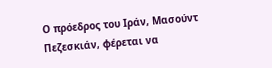Ο πρόεδρος του Ιράν, Μασούντ Πεζεσκιάν, φέρεται να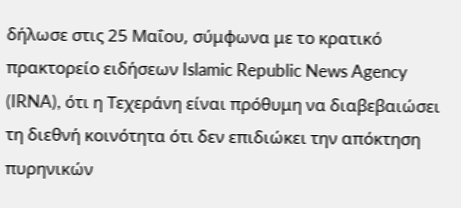δήλωσε στις 25 Μαΐου, σύμφωνα με το κρατικό πρακτορείο ειδήσεων Islamic Republic News Agency (IRNA), ότι η Τεχεράνη είναι πρόθυμη να διαβεβαιώσει τη διεθνή κοινότητα ότι δεν επιδιώκει την απόκτηση πυρηνικών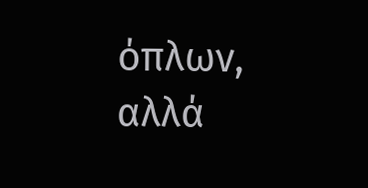όπλων, αλλά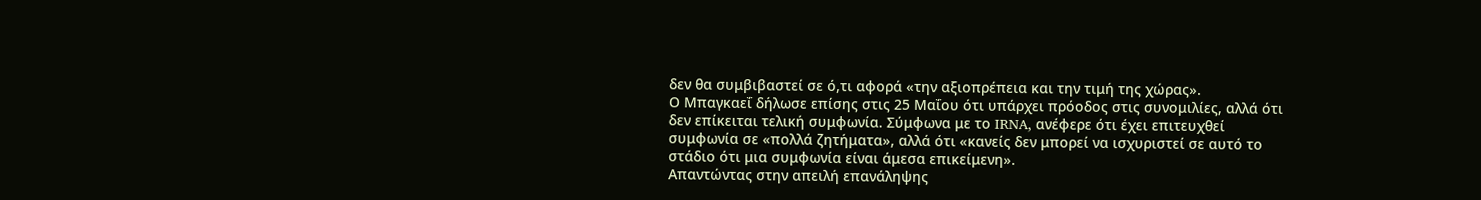δεν θα συμβιβαστεί σε ό,τι αφορά «την αξιοπρέπεια και την τιμή της χώρας».
Ο Μπαγκαεΐ δήλωσε επίσης στις 25 Μαΐου ότι υπάρχει πρόοδος στις συνομιλίες, αλλά ότι δεν επίκειται τελική συμφωνία. Σύμφωνα με το IRNA, ανέφερε ότι έχει επιτευχθεί συμφωνία σε «πολλά ζητήματα», αλλά ότι «κανείς δεν μπορεί να ισχυριστεί σε αυτό το στάδιο ότι μια συμφωνία είναι άμεσα επικείμενη».
Απαντώντας στην απειλή επανάληψης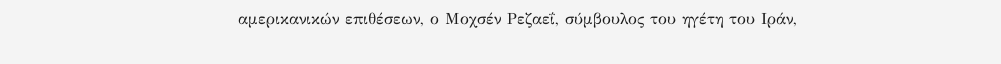αμερικανικών επιθέσεων, ο Μοχσέν Ρεζαεΐ, σύμβουλος του ηγέτη του Ιράν,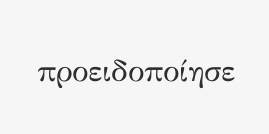προειδοποίησε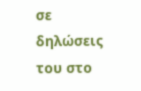σε δηλώσεις του στο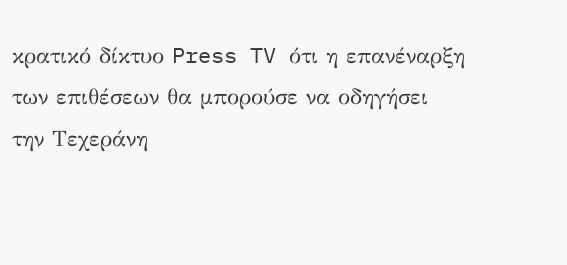κρατικό δίκτυο Press TV ότι η επανέναρξη των επιθέσεων θα μπορούσε να οδηγήσει την Τεχεράνη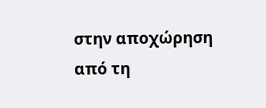στην αποχώρηση από τη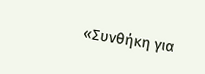«Συνθήκη για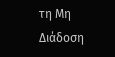τη Μη Διάδοση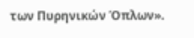των Πυρηνικών Όπλων».